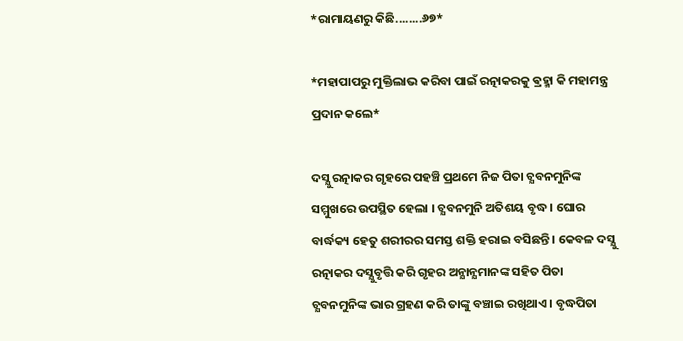*ରାମାୟଣରୁ କିଛି........୬୭*

*ମହାପାପରୁ ମୁକ୍ତିଲାଭ କରିବା ପାଇଁ ରତ୍ନାକରକୁ ଵ୍ରହ୍ମା କି ମହାମନ୍ତ୍ର ପ୍ରଦାନ କଲେ*

ଦସ୍ଯୁ ରତ୍ନାକର ଗୃହରେ ପହଞ୍ଚି ପ୍ରଥମେ ନିଜ ପିତା ଚ୍ଯବନମୁନିଙ୍କ ସମ୍ମୁଖରେ ଉପସ୍ଥିତ ହେଲା । ଚ୍ଯବନମୁନି ଅତିଶୟ ବୃଦ୍ଧ । ଘୋର ବାର୍ଦ୍ଧକ୍ୟ ହେତୁ ଶରୀରର ସମସ୍ତ ଶକ୍ତି ହରାଇ ବସିଛନ୍ତି । କେବଳ ଦସ୍ଯୁ ରତ୍ନାକର ଦସ୍ଯୁବୃତ୍ତି କରି ଗୃହର ଅନ୍ଯାନ୍ଯମାନଙ୍କ ସହିତ ପିତା ଚ୍ଯବନମୁନିଙ୍କ ଭାର ଗ୍ରହଣ କରି ତାଙ୍କୁ ବଞ୍ଚାଇ ରଖିଥାଏ । ବୃଦ୍ଧପିତା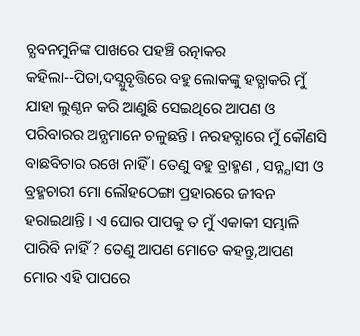ଚ୍ଯବନମୁନିଙ୍କ ପାଖରେ ପହଞ୍ଚି ରତ୍ନାକର କହିଲା--ପିତା,ଦସ୍ଯୁବୃତ୍ତିରେ ବହୁ ଲୋକଙ୍କୁ ହତ୍ଯାକରି ମୁଁ ଯାହା ଲୁଣ୍ଠନ କରି ଆଣୁଛି ସେଇଥିରେ ଆପଣ ଓ ପରିବାରର ଅନ୍ଯମାନେ ଚଳୁଛନ୍ତି । ନରହତ୍ଯାରେ ମୁଁ କୌଣସି ବାଛବିଚାର ରଖେ ନାହିଁ । ତେଣୁ ବହୁ ବ୍ରାହ୍ମଣ , ସନ୍ନ୍ଯାସୀ ଓ ବ୍ରହ୍ମଚାରୀ ମୋ ଲୌହଠେଙ୍ଗା ପ୍ରହାରରେ ଜୀବନ ହରାଇଥାନ୍ତି । ଏ ଘୋର ପାପକୁ ତ ମୁଁ ଏକାକୀ ସମ୍ଭାଳି ପାରିବି ନାହିଁ ? ତେଣୁ ଆପଣ ମୋତେ କହନ୍ତୁ,ଆପଣ ମୋର ଏହି ପାପରେ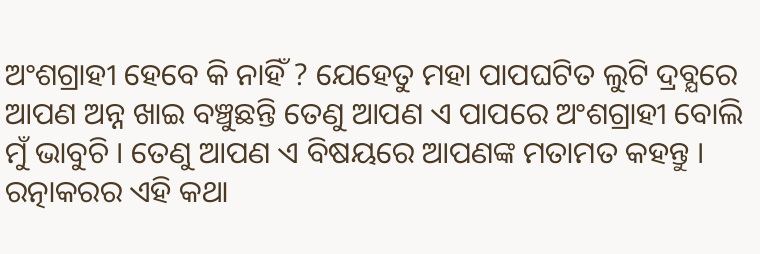ଅଂଶଗ୍ରାହୀ ହେବେ କି ନାହିଁ ? ଯେହେତୁ ମହା ପାପଘଟିତ ଲୁଟି ଦ୍ରବ୍ଯରେ ଆପଣ ଅନ୍ନ ଖାଇ ବଞ୍ଚୁଛନ୍ତି ତେଣୁ ଆପଣ ଏ ପାପରେ ଅଂଶଗ୍ରାହୀ ବୋଲି ମୁଁ ଭାବୁଚି । ତେଣୁ ଆପଣ ଏ ବିଷୟରେ ଆପଣଙ୍କ ମତାମତ କହନ୍ତୁ ।
ରତ୍ନାକରର ଏହି କଥା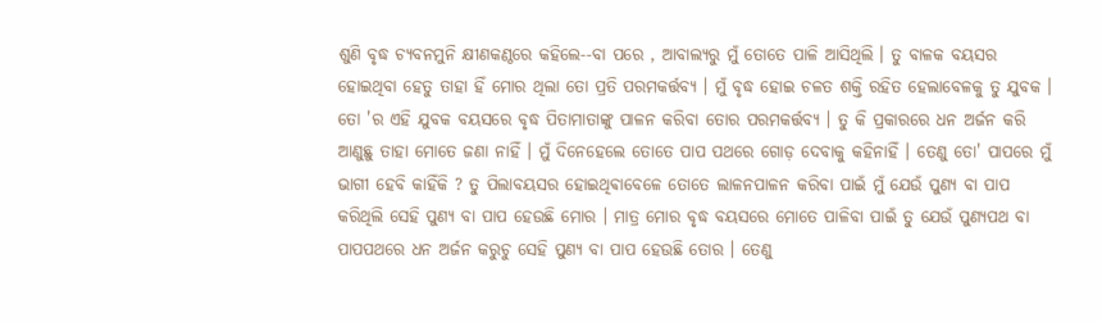ଶୁଣି ବୃଦ୍ଧ ଚ୍ଯବନମୁନି କ୍ଷୀଣକଣ୍ଠରେ କହିଲେ--ବା ପରେ , ଆବାଲ୍ଯରୁ ମୁଁ ତୋତେ ପାଳି ଆସିଥିଲି । ତୁ ବାଳକ ବୟସର ହୋଇଥିବା ହେତୁ ତାହା ହିଁ ମୋର ଥିଲା ତୋ ପ୍ରତି ପରମକର୍ତ୍ତବ୍ଯ । ମୁଁ ବୃଦ୍ଧ ହୋଇ ଚଳତ ଶକ୍ତି ରହିତ ହେଲାବେଳକୁ ତୁ ଯୁବକ । ତୋ 'ର ଏହି ଯୁବକ ବୟସରେ ବୃଦ୍ଧ ପିତାମାତାଙ୍କୁ ପାଳନ କରିବା ତୋର ପରମକର୍ତ୍ତବ୍ଯ । ତୁ କି ପ୍ରକାରରେ ଧନ ଅର୍ଜନ କରି ଆଣୁଛୁ ତାହା ମୋତେ ଜଣା ନାହିଁ । ମୁଁ ଦିନେହେଲେ ତୋତେ ପାପ ପଥରେ ଗୋଡ଼ ଦେବାକୁ କହିନାହିଁ । ତେଣୁ ତୋ' ପାପରେ ମୁଁ ଭାଗୀ ହେବି କାହିଁକି ? ତୁ ପିଲାବୟସର ହୋଇଥିଵାବେଳେ ତୋତେ ଲାଳନପାଳନ କରିବା ପାଇଁ ମୁଁ ଯେଉଁ ପୁଣ୍ଯ ବା ପାପ କରିଥିଲି ସେହି ପୁଣ୍ଯ ବା ପାପ ହେଉଛି ମୋର । ମାତ୍ର ମୋର ବୃଦ୍ଧ ବୟସରେ ମୋତେ ପାଳିବା ପାଇଁ ତୁ ଯେଉଁ ପୁଣ୍ଯପଥ ବା ପାପପଥରେ ଧନ ଅର୍ଜନ କରୁଚୁ ସେହି ପୁଣ୍ଯ ବା ପାପ ହେଉଛି ତୋର । ତେଣୁ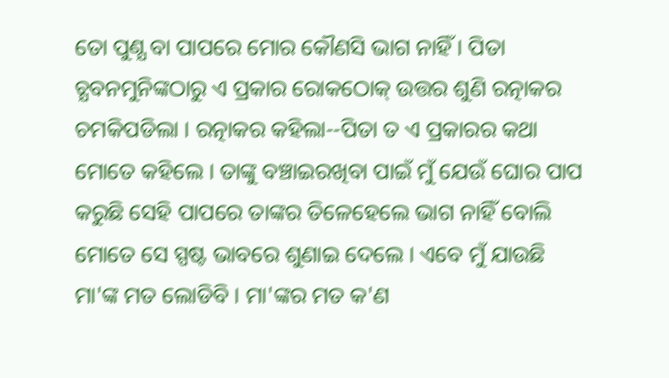ତୋ ପୁଣ୍ଯ ବା ପାପରେ ମୋର କୌଣସି ଭାଗ ନାହିଁ । ପିତା ଚ୍ଯବନମୁନିଙ୍କଠାରୁ ଏ ପ୍ରକାର ରୋକଠୋକ୍ ଉତ୍ତର ଶୁଣି ରତ୍ନାକର ଚମକିପଡିଲା । ରତ୍ନାକର କହିଲା--ପିତା ତ ଏ ପ୍ରକାରର କଥା ମୋତେ କହିଲେ । ତାଙ୍କୁ ବଞ୍ଚାଇରଖିବା ପାଇଁ ମୁଁ ଯେଉଁ ଘୋର ପାପ କରୁଛି ସେହି ପାପରେ ତାଙ୍କର ତିଳେହେଲେ ଭାଗ ନାହିଁ ବୋଲି ମୋତେ ସେ ସ୍ପଷ୍ଟ ଭାବରେ ଶୁଣାଇ ଦେଲେ । ଏବେ ମୁଁ ଯାଉଛି ମା'ଙ୍କ ମତ ଲୋଡିବି । ମା'ଙ୍କର ମତ କ'ଣ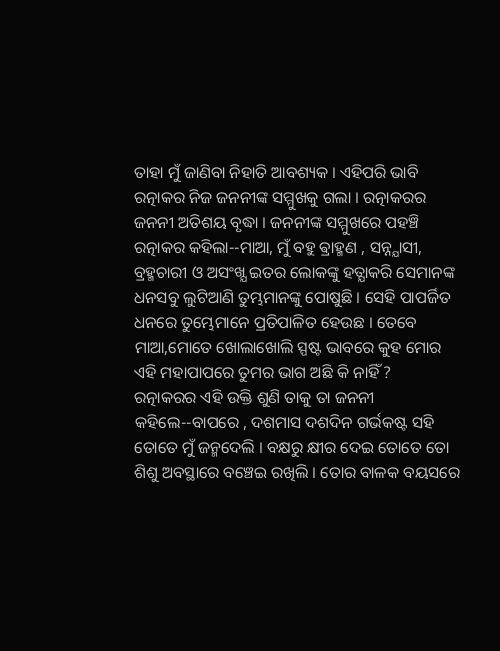ତାହା ମୁଁ ଜାଣିବା ନିହାତି ଆବଶ୍ୟକ । ଏହିପରି ଭାବି ରତ୍ନାକର ନିଜ ଜନନୀଙ୍କ ସମ୍ମୁଖକୁ ଗଲା । ରତ୍ନାକରର ଜନନୀ ଅତିଶୟ ବୃଦ୍ଧା । ଜନନୀଙ୍କ ସମ୍ମୁଖରେ ପହଞ୍ଚି ରତ୍ନାକର କହିଲା--ମାଆ, ମୁଁ ବହୁ ଵ୍ରାହ୍ମଣ , ସନ୍ନ୍ଯାସୀ, ବ୍ରହ୍ମଚାରୀ ଓ ଅସଂଖ୍ଯ ଇତର ଲୋକଙ୍କୁ ହତ୍ଯାକରି ସେମାନଙ୍କ ଧନସବୁ ଲୁଟିଆଣି ତୁମ୍ଭମାନଙ୍କୁ ପୋଷୁଛି । ସେହି ପାପର୍ଜିତ ଧନରେ ତୁମ୍ଭେମାନେ ପ୍ରତିପାଳିତ ହେଉଛ । ତେବେ ମାଆ,ମୋତେ ଖୋଲାଖୋଲି ସ୍ପଷ୍ଟ ଭାବରେ କୁହ ମୋର ଏହି ମହାପାପରେ ତୁମର ଭାଗ ଅଛି କି ନାହିଁ ?
ରତ୍ନାକରର ଏହି ଉକ୍ତି ଶୁଣି ତାକୁ ତା ଜନନୀ କହିଲେ--ବାପରେ , ଦଶମାସ ଦଶଦିନ ଗର୍ଭକଷ୍ଟ ସହି ତୋତେ ମୁଁ ଜନ୍ମଦେଲି । ବକ୍ଷରୁ କ୍ଷୀର ଦେଇ ତୋତେ ତୋ ଶିଶୁ ଅବସ୍ଥାରେ ବଞ୍ଚେଇ ରଖିଲି । ତୋର ବାଳକ ବୟସରେ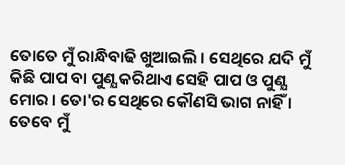ତୋତେ ମୁଁ ରାନ୍ଧିବାଢି ଖୁଆଇଲି । ସେଥିରେ ଯଦି ମୁଁ କିଛି ପାପ ବା ପୁଣ୍ଯ କରିଥାଏ ସେହି ପାପ ଓ ପୁଣ୍ଯ ମୋର । ତୋ'ର ସେଥିରେ କୌଣସି ଭାଗ ନାହିଁ । ତେବେ ମୁଁ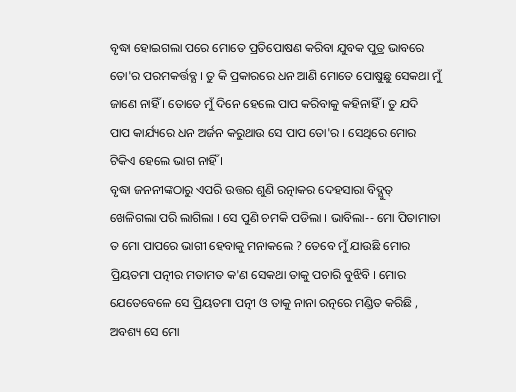ବୃଦ୍ଧା ହୋଇଗଲା ପରେ ମୋତେ ପ୍ରତିପୋଷଣ କରିବା ଯୁବକ ପୁତ୍ର ଭାବରେ ତୋ'ର ପରମକର୍ତ୍ତବ୍ଯ । ତୁ କି ପ୍ରକାରରେ ଧନ ଆଣି ମୋତେ ପୋଷୁଛୁ ସେକଥା ମୁଁ ଜାଣେ ନାହିଁ । ତୋତେ ମୁଁ ଦିନେ ହେଲେ ପାପ କରିବାକୁ କହିନାହିଁ । ତୁ ଯଦି ପାପ କାର୍ଯ୍ୟରେ ଧନ ଅର୍ଜନ କରୁଥାଉ ସେ ପାପ ତୋ'ର । ସେଥିରେ ମୋର ଟିକିଏ ହେଲେ ଭାଗ ନାହିଁ ।
ବୃଦ୍ଧା ଜନନୀଙ୍କଠାରୁ ଏପରି ଉତ୍ତର ଶୁଣି ରତ୍ନାକର ଦେହସାରା ବିଦ୍ଯୁତ୍ ଖେଳିଗଲା ପରି ଲାଗିଲା । ସେ ପୁଣି ଚମକି ପଡିଲା । ଭାବିଲା-- ମୋ ପିତାମାତା ତ ମୋ ପାପରେ ଭାଗୀ ହେବାକୁ ମନାକଲେ ? ତେବେ ମୁଁ ଯାଉଛି ମୋର ପ୍ରିୟତମା ପତ୍ନୀର ମତାମତ କ'ଣ ସେକଥା ତାକୁ ପଚାରି ବୁଝିବି । ମୋର ଯେତେବେଳେ ସେ ପ୍ରିୟତମା ପତ୍ନୀ ଓ ତାକୁ ନାନା ରତ୍ନରେ ମଣ୍ଡିତ କରିଛି , ଅବଶ୍ୟ ସେ ମୋ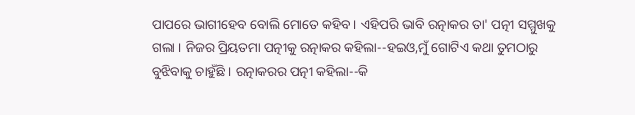ପାପରେ ଭାଗୀହେବ ବୋଲି ମୋତେ କହିବ । ଏହିପରି ଭାବି ରତ୍ନାକର ତା' ପତ୍ନୀ ସମ୍ମୁଖକୁ ଗଲା । ନିଜର ପ୍ରିୟତମା ପତ୍ନୀକୁ ରତ୍ନାକର କହିଲା--ହଇଓ,ମୁଁ ଗୋଟିଏ କଥା ତୁମଠାରୁ ବୁଝିବାକୁ ଚାହୁଁଛି । ରତ୍ନାକରର ପତ୍ନୀ କହିଲା--କି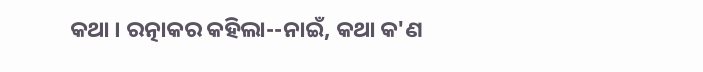କଥା । ରତ୍ନାକର କହିଲା--ନାଇଁ, କଥା କ'ଣ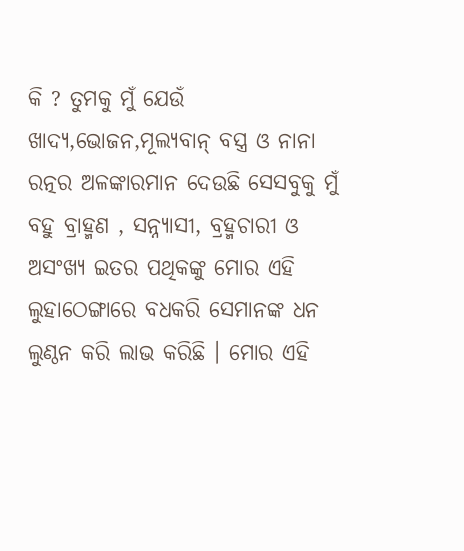କି ? ତୁମକୁ ମୁଁ ଯେଉଁ ଖାଦ୍ଯ,ଭୋଜନ,ମୂଲ୍ଯବାନ୍ ବସ୍ତ୍ର ଓ ନାନା ରତ୍ନର ଅଳଙ୍କାରମାନ ଦେଉଛି ସେସବୁକୁ ମୁଁ ବହୁ ବ୍ରାହ୍ମଣ , ସନ୍ନ୍ଯାସୀ, ବ୍ରହ୍ମଚାରୀ ଓ ଅସଂଖ୍ଯ ଇତର ପଥିକଙ୍କୁ ମୋର ଏହି ଲୁହାଠେଙ୍ଗାରେ ବଧକରି ସେମାନଙ୍କ ଧନ ଲୁଣ୍ଠନ କରି ଲାଭ କରିଛି । ମୋର ଏହି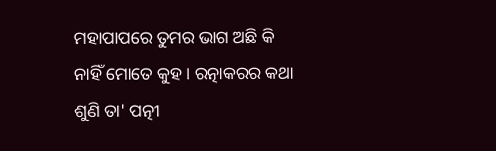ମହାପାପରେ ତୁମର ଭାଗ ଅଛି କି ନାହିଁ ମୋତେ କୁହ । ରତ୍ନାକରର କଥା ଶୁଣି ତା' ପତ୍ନୀ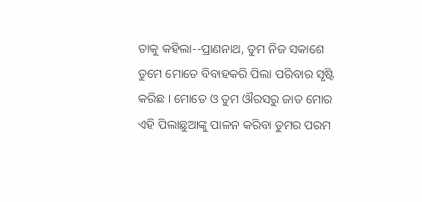ତାକୁ କହିଲା--ପ୍ରାଣନାଥ, ତୁମ ନିଜ ସକାଶେ ତୁମେ ମୋତେ ବିବାହକରି ପିଲା ପରିବାର ସୃଷ୍ଟି କରିଛ । ମୋତେ ଓ ତୁମ ଔରସରୁ ଜାତ ମୋର ଏହି ପିଲାଛୁଆଙ୍କୁ ପାଳନ କରିବା ତୁମର ପରମ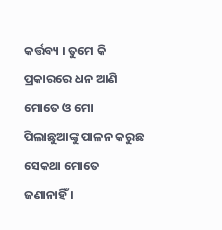କର୍ତ୍ତବ୍ୟ । ତୁମେ କି ପ୍ରକାରରେ ଧନ ଆଣି ମୋତେ ଓ ମୋ ପିଲାଛୁଆଙ୍କୁ ପାଳନ କରୁଛ ସେକଥା ମୋତେ ଜଣାନାହିଁ ।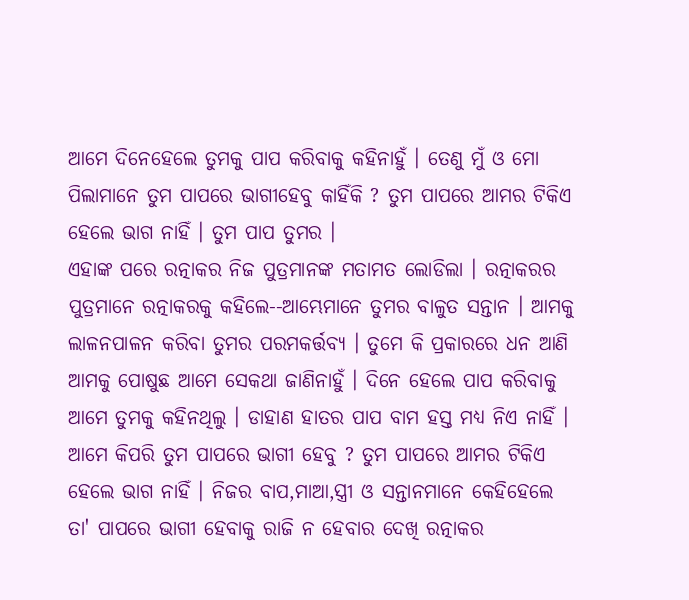ଆମେ ଦିନେହେଲେ ତୁମକୁ ପାପ କରିବାକୁ କହିନାହୁଁ । ତେଣୁ ମୁଁ ଓ ମୋ ପିଲାମାନେ ତୁମ ପାପରେ ଭାଗୀହେବୁ କାହିଁକି ? ତୁମ ପାପରେ ଆମର ଟିକିଏ ହେଲେ ଭାଗ ନାହିଁ । ତୁମ ପାପ ତୁମର ।
ଏହାଙ୍କ ପରେ ରତ୍ନାକର ନିଜ ପୁତ୍ରମାନଙ୍କ ମତାମତ ଲୋଡିଲା । ରତ୍ନାକରର ପୁତ୍ରମାନେ ରତ୍ନାକରକୁ କହିଲେ--ଆମ୍ଭେମାନେ ତୁମର ବାଳୁତ ସନ୍ତାନ । ଆମକୁ ଲାଳନପାଳନ କରିବା ତୁମର ପରମକର୍ତ୍ତବ୍ଯ । ତୁମେ କି ପ୍ରକାରରେ ଧନ ଆଣି ଆମକୁ ପୋଷୁଛ ଆମେ ସେକଥା ଜାଣିନାହୁଁ । ଦିନେ ହେଲେ ପାପ କରିବାକୁ ଆମେ ତୁମକୁ କହିନଥିଲୁ । ଡାହାଣ ହାତର ପାପ ବାମ ହସ୍ତ ମଧ୍ଯ ନିଏ ନାହିଁ । ଆମେ କିପରି ତୁମ ପାପରେ ଭାଗୀ ହେବୁ ? ତୁମ ପାପରେ ଆମର ଟିକିଏ ହେଲେ ଭାଗ ନାହିଁ । ନିଜର ବାପ,ମାଆ,ସ୍ତ୍ରୀ ଓ ସନ୍ତାନମାନେ କେହିହେଲେ ତା' ପାପରେ ଭାଗୀ ହେବାକୁ ରାଜି ନ ହେବାର ଦେଖି ରତ୍ନାକର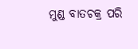ମୁଣ୍ଡ ବାତଚକ୍ର ପରି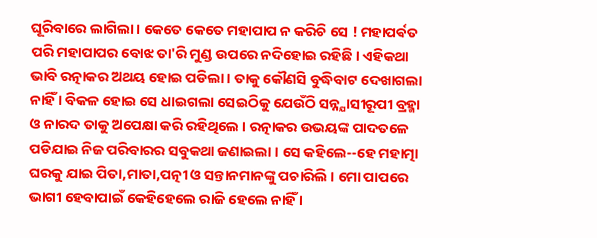ଘୂରିବାରେ ଲାଗିଲା । କେତେ କେତେ ମହାପାପ ନ କରିଚି ସେ ! ମହାପର୍ଵତ ପରି ମହାପାପର ବୋଝ ତା'ରି ମୁଣ୍ଡ ଉପରେ ନଦିହୋଇ ରହିଛି । ଏହିକଥା ଭାବି ରତ୍ନାକର ଅଥୟ ହୋଇ ପଡିଲା । ତାକୁ କୌଣସି ବୁଦ୍ଧିବାଟ ଦେଖାଗଲା ନାହିଁ । ବିକଳ ହୋଇ ସେ ଧାଇଗଲା ସେଇଠିକୁ ଯେଉଁଠି ସନ୍ନ୍ଯାସୀରୂପୀ ବ୍ରହ୍ମା ଓ ନାରଦ ତାକୁ ଅପେକ୍ଷା କରି ରହିଥିଲେ । ରତ୍ନାକର ଉଭୟଙ୍କ ପାଦତଳେ ପଡିଯାଇ ନିଜ ପରିବାରର ସବୁକଥା ଜଣାଇଲା । ସେ କହିଲେ--ହେ ମହାତ୍ମା ଘରକୁ ଯାଇ ପିତା,ମାତା,ପତ୍ନୀ ଓ ସନ୍ତାନମାନଙ୍କୁ ପଚାରିଲି । ମୋ ପାପରେ ଭାଗୀ ହେବାପାଇଁ କେହିହେଲେ ରାଜି ହେଲେ ନାହିଁ ।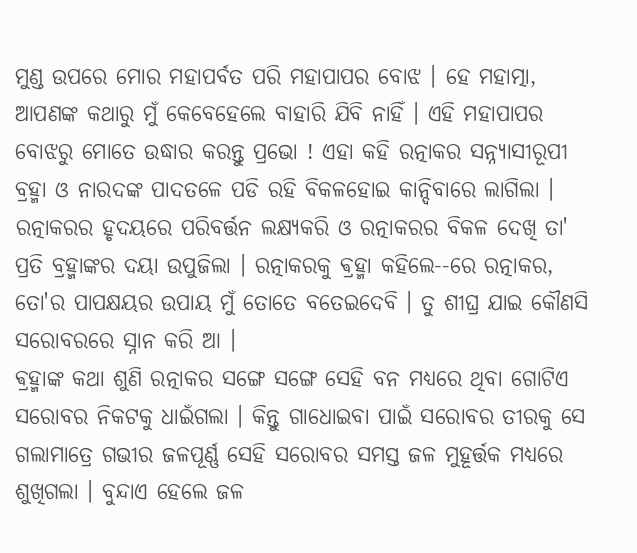ମୁଣ୍ଡ ଉପରେ ମୋର ମହାପର୍ବତ ପରି ମହାପାପର ବୋଝ । ହେ ମହାତ୍ମା, ଆପଣଙ୍କ କଥାରୁ ମୁଁ କେବେହେଲେ ବାହାରି ଯିବି ନାହିଁ । ଏହି ମହାପାପର ବୋଝରୁ ମୋତେ ଉଦ୍ଧାର କରନ୍ତୁ ପ୍ରଭୋ ! ଏହା କହି ରତ୍ନାକର ସନ୍ନ୍ଯାସୀରୂପୀ ବ୍ରହ୍ମା ଓ ନାରଦଙ୍କ ପାଦତଳେ ପଡି ରହି ବିକଳହୋଇ କାନ୍ଦିବାରେ ଲାଗିଲା । ରତ୍ନାକରର ହୃଦୟରେ ପରିବର୍ତ୍ତନ ଲକ୍ଷ୍ୟକରି ଓ ରତ୍ନାକରର ବିକଳ ଦେଖି ତା' ପ୍ରତି ବ୍ରହ୍ମାଙ୍କର ଦୟା ଉପୁଜିଲା । ରତ୍ନାକରକୁ ଵ୍ରହ୍ମା କହିଲେ--ରେ ରତ୍ନାକର, ତୋ'ର ପାପକ୍ଷୟର ଉପାୟ ମୁଁ ତୋତେ ବତେଇଦେବି । ତୁ ଶୀଘ୍ର ଯାଇ କୌଣସି ସରୋବରରେ ସ୍ନାନ କରି ଆ ।
ଵ୍ରହ୍ମାଙ୍କ କଥା ଶୁଣି ରତ୍ନାକର ସଙ୍ଗେ ସଙ୍ଗେ ସେହି ବନ ମଧ୍ଯରେ ଥିବା ଗୋଟିଏ ସରୋବର ନିକଟକୁ ଧାଇଁଗଲା । କିନ୍ତୁ ଗାଧୋଇବା ପାଇଁ ସରୋବର ତୀରକୁ ସେ ଗଲାମାତ୍ରେ ଗଭୀର ଜଳପୂର୍ଣ୍ଣ ସେହି ସରୋବର ସମସ୍ତ ଜଳ ମୁହୂର୍ତ୍ତକ ମଧ୍ୟରେ ଶୁଖିଗଲା । ବୁନ୍ଦାଏ ହେଲେ ଜଳ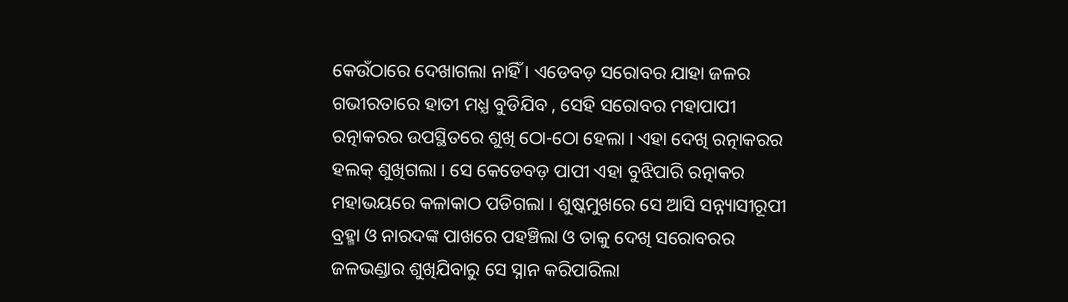କେଉଁଠାରେ ଦେଖାଗଲା ନାହିଁ । ଏଡେବଡ଼ ସରୋବର ଯାହା ଜଳର ଗଭୀରତାରେ ହାତୀ ମଧ୍ଯ ବୁଡିଯିବ , ସେହି ସରୋବର ମହାପାପୀ ରତ୍ନାକରର ଉପସ୍ଥିତରେ ଶୁଖି ଠୋ-ଠୋ ହେଲା । ଏହା ଦେଖି ରତ୍ନାକରର ହଲକ୍ ଶୁଖିଗଲା । ସେ କେଡେବଡ଼ ପାପୀ ଏହା ବୁଝିପାରି ରତ୍ନାକର ମହାଭୟରେ କଳାକାଠ ପଡିଗଲା । ଶୁଷ୍କମୁଖରେ ସେ ଆସି ସନ୍ନ୍ୟାସୀରୂପୀ ବ୍ରହ୍ମା ଓ ନାରଦଙ୍କ ପାଖରେ ପହଞ୍ଚିଲା ଓ ତାକୁ ଦେଖି ସରୋବରର ଜଳଭଣ୍ଡାର ଶୁଖିଯିବାରୁ ସେ ସ୍ନାନ କରିପାରିଲା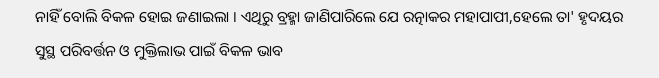ନାହିଁ ବୋଲି ବିକଳ ହୋଇ ଜଣାଇଲା । ଏଥିରୁ ବ୍ରହ୍ମା ଜାଣିପାରିଲେ ଯେ ରତ୍ନାକର ମହାପାପୀ,ହେଲେ ତା' ହୃଦୟର ସୁସ୍ଥ ପରିବର୍ତ୍ତନ ଓ ମୁକ୍ତିଲାଭ ପାଇଁ ବିକଳ ଭାବ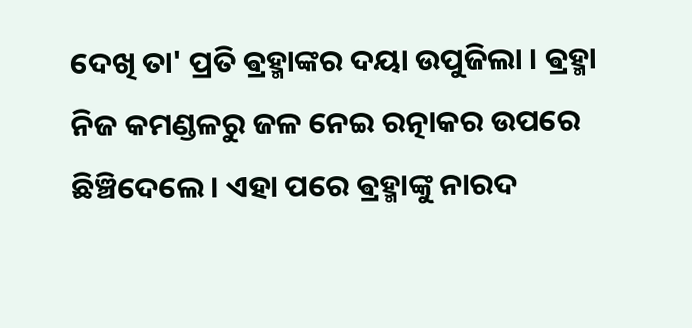ଦେଖି ତା' ପ୍ରତି ଵ୍ରହ୍ମାଙ୍କର ଦୟା ଉପୁଜିଲା । ଵ୍ରହ୍ମା ନିଜ କମଣ୍ଡଳରୁ ଜଳ ନେଇ ରତ୍ନାକର ଉପରେ ଛିଞ୍ଚିଦେଲେ । ଏହା ପରେ ଵ୍ରହ୍ମାଙ୍କୁ ନାରଦ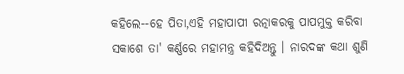କହିଲେ--ହେ ପିତା,ଏହି ମହାପାପୀ ରତ୍ନାକରକୁ ପାପମୁକ୍ତ କରିବା ସକାଶେ ତା' କର୍ଣ୍ଣରେ ମହାମନ୍ତ୍ର କହିଦିଅନ୍ତୁ । ନାରଦଙ୍କ କଥା ଶୁଣି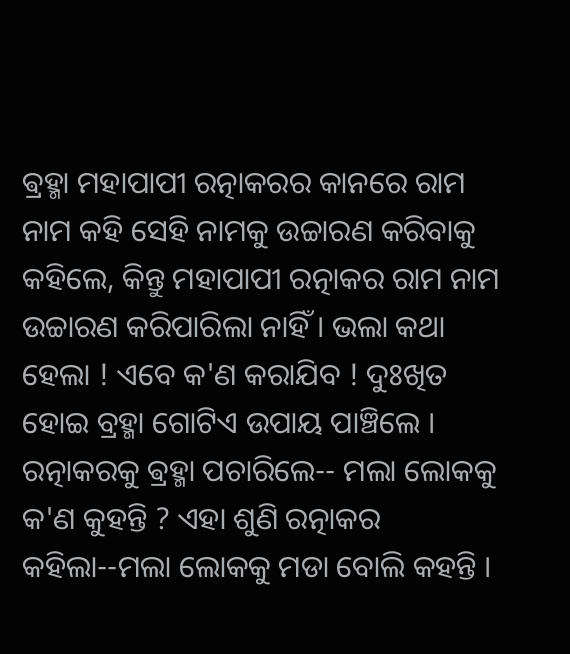ଵ୍ରହ୍ମା ମହାପାପୀ ରତ୍ନାକରର କାନରେ ରାମ ନାମ କହି ସେହି ନାମକୁ ଉଚ୍ଚାରଣ କରିବାକୁ କହିଲେ, କିନ୍ତୁ ମହାପାପୀ ରତ୍ନାକର ରାମ ନାମ ଉଚ୍ଚାରଣ କରିପାରିଲା ନାହିଁ । ଭଲା କଥା ହେଲା ! ଏବେ କ'ଣ କରାଯିବ ! ଦୁଃଖିତ ହୋଇ ବ୍ରହ୍ମା ଗୋଟିଏ ଉପାୟ ପାଞ୍ଚିଲେ । ରତ୍ନାକରକୁ ଵ୍ରହ୍ମା ପଚାରିଲେ-- ମଲା ଲୋକକୁ କ'ଣ କୁହନ୍ତି ? ଏହା ଶୁଣି ରତ୍ନାକର କହିଲା--ମଲା ଲୋକକୁ ମଡା ବୋଲି କହନ୍ତି ।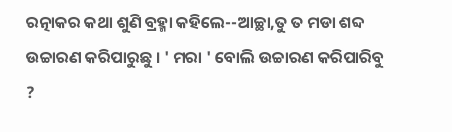ରତ୍ନାକର କଥା ଶୁଣି ବ୍ରହ୍ମା କହିଲେ--ଆଚ୍ଛା,ତୁ ତ ମଡା ଶବ୍ଦ ଉଚ୍ଚାରଣ କରିପାରୁଛୁ । ' ମରା ' ବୋଲି ଉଚ୍ଚାରଣ କରିପାରିବୁ ?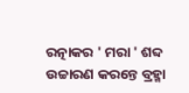ରତ୍ନାକର ' ମରା ' ଶବ୍ଦ ଉଚ୍ଚାରଣ କରନ୍ତେ ବ୍ରହ୍ମା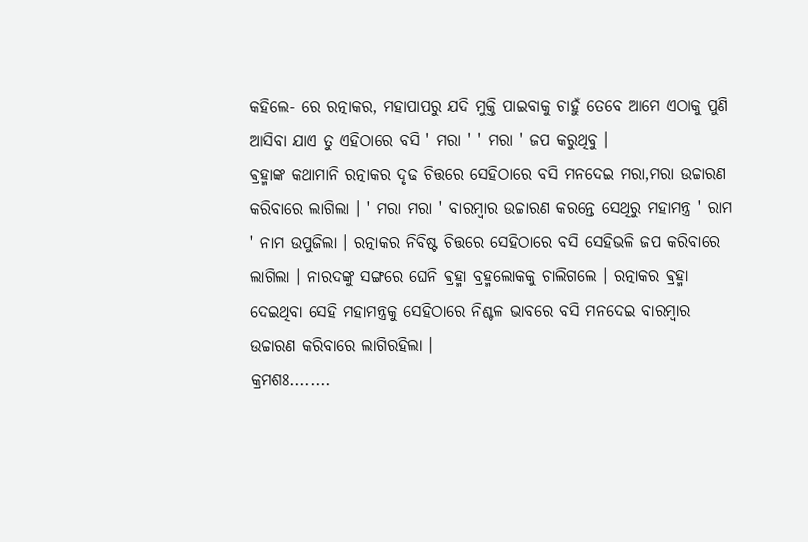କହିଲେ- ରେ ରତ୍ନାକର, ମହାପାପରୁ ଯଦି ମୁକ୍ତି ପାଇବାକୁ ଚାହୁଁ ତେବେ ଆମେ ଏଠାକୁ ପୁଣି ଆସିବା ଯାଏ ତୁ ଏହିଠାରେ ବସି ' ମରା ' ' ମରା ' ଜପ କରୁଥିବୁ ।
ଵ୍ରହ୍ମାଙ୍କ କଥାମାନି ରତ୍ନାକର ଦୃଢ ଚିତ୍ତରେ ସେହିଠାରେ ବସି ମନଦେଇ ମରା,ମରା ଉଚ୍ଚାରଣ କରିବାରେ ଲାଗିଲା । ' ମରା ମରା ' ବାରମ୍ବାର ଉଚ୍ଚାରଣ କରନ୍ତେ ସେଥିରୁ ମହାମନ୍ତ୍ର ' ରାମ ' ନାମ ଉପୁଜିଲା । ରତ୍ନାକର ନିବିଷ୍ଟ ଚିତ୍ତରେ ସେହିଠାରେ ବସି ସେହିଭଳି ଜପ କରିବାରେ ଲାଗିଲା । ନାରଦଙ୍କୁ ସଙ୍ଗରେ ଘେନି ଵ୍ରହ୍ମା ବ୍ରହ୍ମଲୋକକୁ ଚାଲିଗଲେ । ରତ୍ନାକର ଵ୍ରହ୍ମା ଦେଇଥିବା ସେହି ମହାମନ୍ତ୍ରକୁ ସେହିଠାରେ ନିଶ୍ଚଳ ଭାବରେ ବସି ମନଦେଇ ବାରମ୍ବାର ଉଚ୍ଚାରଣ କରିବାରେ ଲାଗିରହିଲା ।
କ୍ରମଶଃ........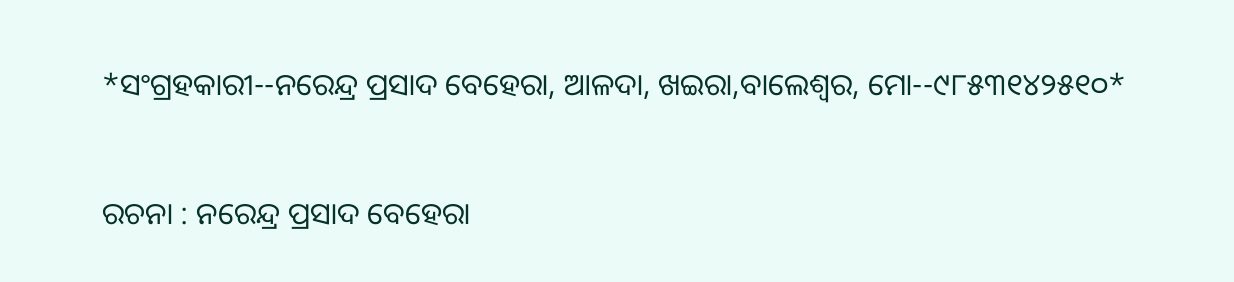*ସଂଗ୍ରହକାରୀ--ନରେନ୍ଦ୍ର ପ୍ରସାଦ ବେହେରା, ଆଳଦା, ଖଇରା,ବାଲେଶ୍ଵର, ମୋ--୯୮୫୩୧୪୨୫୧୦*


ରଚନା : ନରେନ୍ଦ୍ର ପ୍ରସାଦ ବେହେରା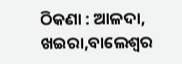ଠିକଣା : ଆଳଦା, ଖଇରା,ବାଲେଶ୍ଵର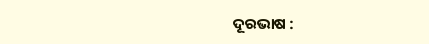ଦୂରଭାଷ :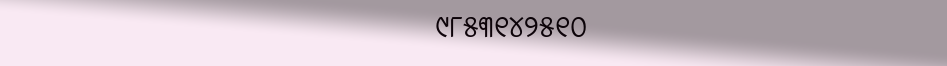୯୮୫୩୧୪୨୫୧୦